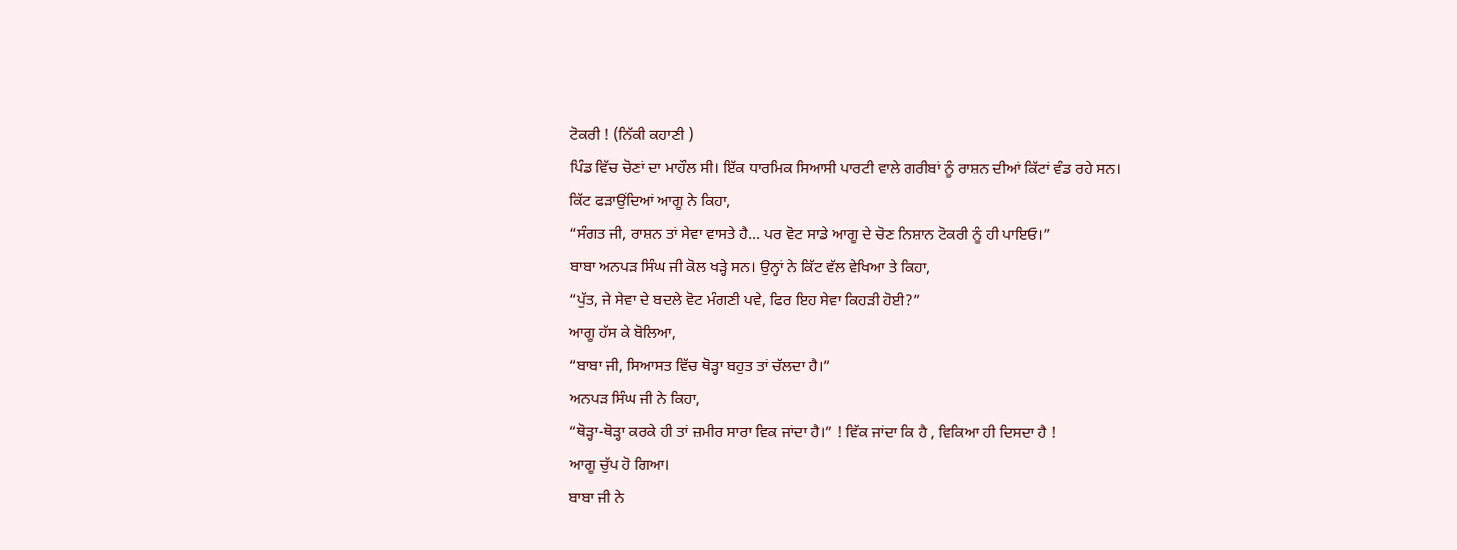ਟੋਕਰੀ ! (ਨਿੱਕੀ ਕਹਾਣੀ )
ਪਿੰਡ ਵਿੱਚ ਚੋਣਾਂ ਦਾ ਮਾਹੌਲ ਸੀ। ਇੱਕ ਧਾਰਮਿਕ ਸਿਆਸੀ ਪਾਰਟੀ ਵਾਲੇ ਗਰੀਬਾਂ ਨੂੰ ਰਾਸ਼ਨ ਦੀਆਂ ਕਿੱਟਾਂ ਵੰਡ ਰਹੇ ਸਨ।
ਕਿੱਟ ਫੜਾਉਂਦਿਆਂ ਆਗੂ ਨੇ ਕਿਹਾ,
“ਸੰਗਤ ਜੀ, ਰਾਸ਼ਨ ਤਾਂ ਸੇਵਾ ਵਾਸਤੇ ਹੈ... ਪਰ ਵੋਟ ਸਾਡੇ ਆਗੂ ਦੇ ਚੋਣ ਨਿਸ਼ਾਨ ਟੋਕਰੀ ਨੂੰ ਹੀ ਪਾਇਓ।”
ਬਾਬਾ ਅਨਪੜ ਸਿੰਘ ਜੀ ਕੋਲ ਖੜ੍ਹੇ ਸਨ। ਉਨ੍ਹਾਂ ਨੇ ਕਿੱਟ ਵੱਲ ਵੇਖਿਆ ਤੇ ਕਿਹਾ,
“ਪੁੱਤ, ਜੇ ਸੇਵਾ ਦੇ ਬਦਲੇ ਵੋਟ ਮੰਗਣੀ ਪਵੇ, ਫਿਰ ਇਹ ਸੇਵਾ ਕਿਹੜੀ ਹੋਈ?”
ਆਗੂ ਹੱਸ ਕੇ ਬੋਲਿਆ,
“ਬਾਬਾ ਜੀ, ਸਿਆਸਤ ਵਿੱਚ ਥੋੜ੍ਹਾ ਬਹੁਤ ਤਾਂ ਚੱਲਦਾ ਹੈ।”
ਅਨਪੜ ਸਿੰਘ ਜੀ ਨੇ ਕਿਹਾ,
“ਥੋੜ੍ਹਾ-ਥੋੜ੍ਹਾ ਕਰਕੇ ਹੀ ਤਾਂ ਜ਼ਮੀਰ ਸਾਰਾ ਵਿਕ ਜਾਂਦਾ ਹੈ।” ! ਵਿੱਕ ਜਾਂਦਾ ਕਿ ਹੈ , ਵਿਕਿਆ ਹੀ ਦਿਸਦਾ ਹੈ !
ਆਗੂ ਚੁੱਪ ਹੋ ਗਿਆ।
ਬਾਬਾ ਜੀ ਨੇ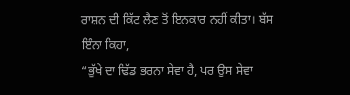ਰਾਸ਼ਨ ਦੀ ਕਿੱਟ ਲੈਣ ਤੋਂ ਇਨਕਾਰ ਨਹੀਂ ਕੀਤਾ। ਬੱਸ ਇੰਨਾ ਕਿਹਾ,
“ਭੁੱਖੇ ਦਾ ਢਿੱਡ ਭਰਨਾ ਸੇਵਾ ਹੈ, ਪਰ ਉਸ ਸੇਵਾ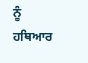ਨੂੰ ਹਥਿਆਰ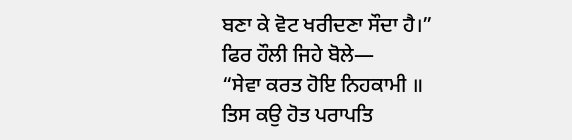ਬਣਾ ਕੇ ਵੋਟ ਖਰੀਦਣਾ ਸੌਦਾ ਹੈ।”
ਫਿਰ ਹੌਲੀ ਜਿਹੇ ਬੋਲੇ—
“ਸੇਵਾ ਕਰਤ ਹੋਇ ਨਿਹਕਾਮੀ ॥
ਤਿਸ ਕਉ ਹੋਤ ਪਰਾਪਤਿ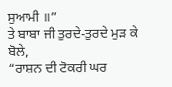ਸੁਆਮੀ ॥”
ਤੇ ਬਾਬਾ ਜੀ ਤੁਰਦੇ-ਤੁਰਦੇ ਮੁੜ ਕੇ ਬੋਲੇ,
“ਰਾਸ਼ਨ ਦੀ ਟੋਕਰੀ ਘਰ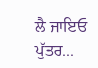ਲੈ ਜਾਇਓ ਪੁੱਤਰ...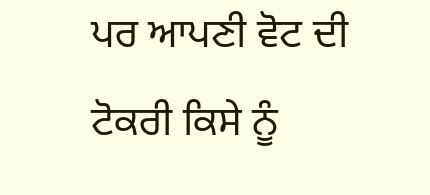ਪਰ ਆਪਣੀ ਵੋਟ ਦੀ ਟੋਕਰੀ ਕਿਸੇ ਨੂੰ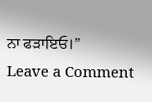ਨਾ ਫੜਾਇਓ।”
Leave a Comment